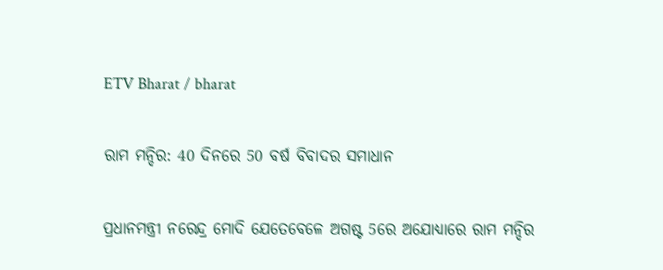ETV Bharat / bharat

ରାମ ମନ୍ଦିର: 40 ଦିନରେ 50 ବର୍ଷ ବିବାଦର ସମାଧାନ

ପ୍ରଧାନମନ୍ତ୍ରୀ ନରେନ୍ଦ୍ର ମୋଦି ଯେତେବେଳେ ଅଗଷ୍ଟ 5ରେ ଅଯୋଧ୍ୟାରେ ରାମ ମନ୍ଦିର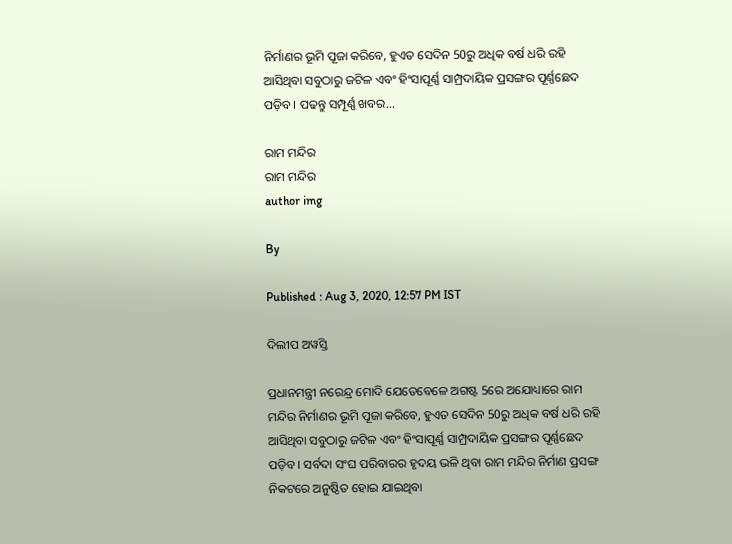ନିର୍ମାଣର ଭୂମି ପୂଜା କରିବେ, ହୁଏତ ସେଦିନ 50ରୁ ଅଧିକ ବର୍ଷ ଧରି ରହି ଆସିଥିବା ସବୁଠାରୁ ଜଟିଳ ଏବଂ ହିଂସାପୂର୍ଣ୍ଣ ସାମ୍ପ୍ରଦାୟିକ ପ୍ରସଙ୍ଗର ପୂର୍ଣ୍ଣଛେଦ ପଡ଼ିବ । ପଢନ୍ତୁ ସମ୍ପୂର୍ଣ୍ଣ ଖବର...

ରାମ ମନ୍ଦିର
ରାମ ମନ୍ଦିର
author img

By

Published : Aug 3, 2020, 12:57 PM IST

ଦିଲୀପ ଅୱସ୍ତି

ପ୍ରଧାନମନ୍ତ୍ରୀ ନରେନ୍ଦ୍ର ମୋଦି ଯେତେବେଳେ ଅଗଷ୍ଟ 5ରେ ଅଯୋଧ୍ୟାରେ ରାମ ମନ୍ଦିର ନିର୍ମାଣର ଭୂମି ପୂଜା କରିବେ, ହୁଏତ ସେଦିନ 50ରୁ ଅଧିକ ବର୍ଷ ଧରି ରହି ଆସିଥିବା ସବୁଠାରୁ ଜଟିଳ ଏବଂ ହିଂସାପୂର୍ଣ୍ଣ ସାମ୍ପ୍ରଦାୟିକ ପ୍ରସଙ୍ଗର ପୂର୍ଣ୍ଣଛେଦ ପଡ଼ିବ । ସର୍ବଦା ସଂଘ ପରିବାରର ହୃଦୟ ଭଳି ଥିବା ରାମ ମନ୍ଦିର ନିର୍ମାଣ ପ୍ରସଙ୍ଗ ନିକଟରେ ଅନୁଷ୍ଠିତ ହୋଇ ଯାଇଥିବା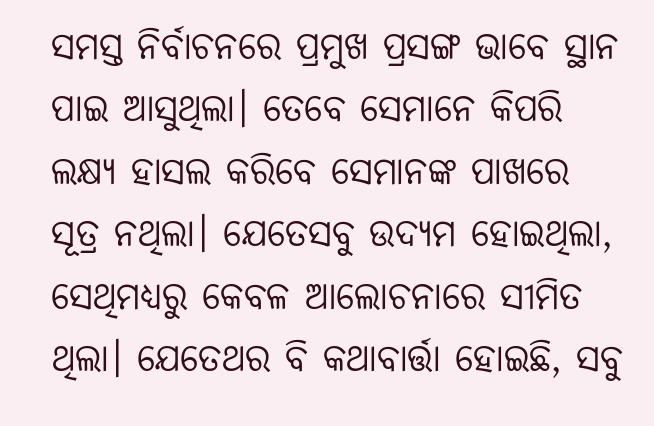ସମସ୍ତ ନିର୍ବାଚନରେ ପ୍ରମୁଖ ପ୍ରସଙ୍ଗ ଭାବେ ସ୍ଥାନ ପାଇ ଆସୁଥିଲା। ତେବେ ସେମାନେ କିପରି ଲକ୍ଷ୍ୟ ହାସଲ କରିବେ ସେମାନଙ୍କ ପାଖରେ ସୂତ୍ର ନଥିଲା। ଯେତେସବୁ ଉଦ୍ୟମ ହୋଇଥିଲା, ସେଥିମଧ୍ୟରୁ କେବଳ ଆଲୋଚନାରେ ସୀମିତ ଥିଲା। ଯେତେଥର ବି କଥାବାର୍ତ୍ତା ହୋଇଛି, ସବୁ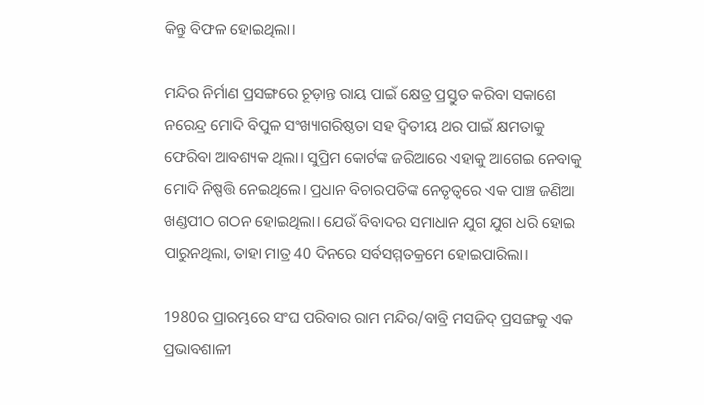କିନ୍ତୁ ବିଫଳ ହୋଇଥିଲା।

ମନ୍ଦିର ନିର୍ମାଣ ପ୍ରସଙ୍ଗରେ ଚୂଡ଼ାନ୍ତ ରାୟ ପାଇଁ କ୍ଷେତ୍ର ପ୍ରସ୍ତୁତ କରିବା ସକାଶେ ନରେନ୍ଦ୍ର ମୋଦି ବିପୁଳ ସଂଖ୍ୟାଗରିଷ୍ଠତା ସହ ଦ୍ବିତୀୟ ଥର ପାଇଁ କ୍ଷମତାକୁ ଫେରିବା ଆବଶ୍ୟକ ଥିଲା। ସୁପ୍ରିମ କୋର୍ଟଙ୍କ ଜରିଆରେ ଏହାକୁ ଆଗେଇ ନେବାକୁ ମୋଦି ନିଷ୍ପତ୍ତି ନେଇଥିଲେ। ପ୍ରଧାନ ବିଚାରପତିଙ୍କ ନେତୃତ୍ବରେ ଏକ ପାଞ୍ଚ ଜଣିଆ ଖଣ୍ଡପୀଠ ଗଠନ ହୋଇଥିଲା। ଯେଉଁ ବିବାଦର ସମାଧାନ ଯୁଗ ଯୁଗ ଧରି ହୋଇ ପାରୁନଥିଲା, ତାହା ମାତ୍ର 40 ଦିନରେ ସର୍ବସମ୍ମତକ୍ରମେ ହୋଇପାରିଲା।

1980ର ପ୍ରାରମ୍ଭରେ ସଂଘ ପରିବାର ରାମ ମନ୍ଦିର/ବାବ୍ରି ମସଜିଦ୍ ପ୍ରସଙ୍ଗକୁ ଏକ ପ୍ରଭାବଶାଳୀ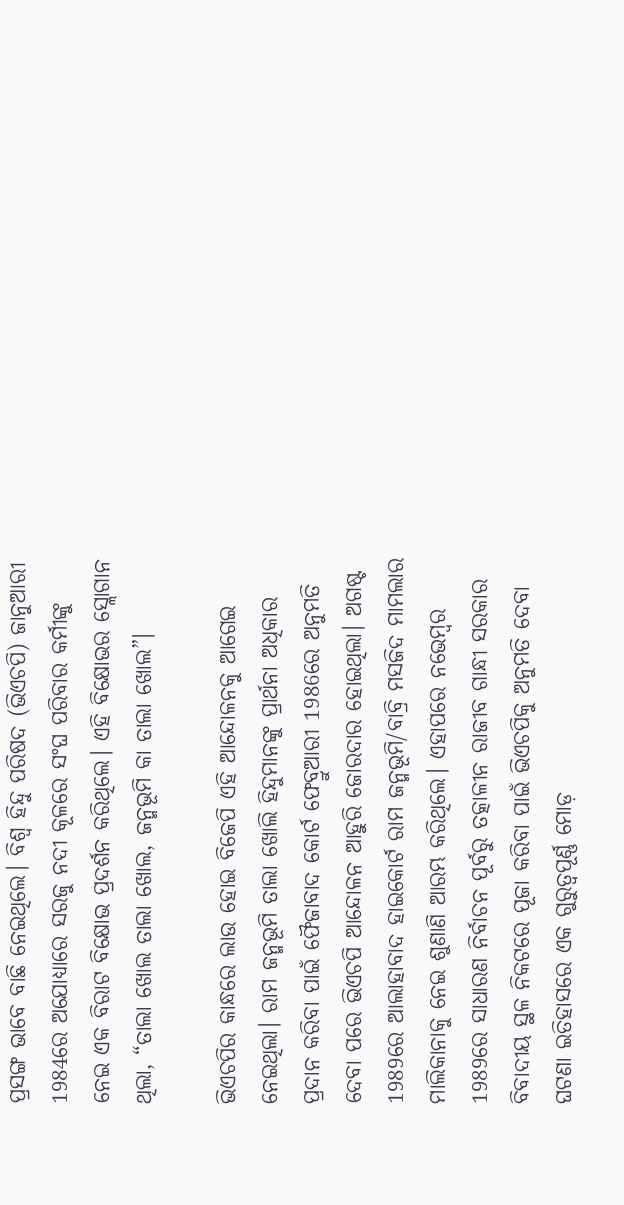ପ୍ରସଙ୍ଗ ଭାବେ ବାଛି ନେଇଥିଲେ। ବିଶ୍ବ ହିନ୍ଦୁ ପରିଷଦ (ଭିଏଚପି) ଜାନୁଆରୀ 1984ରେ ଅଯୋଧ୍ୟାରେ ସରଜୁ ନଦୀ କୂଳରେ ସଂଘ ପରିବାର କର୍ମୀଙ୍କୁ ନେଇ ଏକ ବିରାଟ ବିକ୍ଷୋଭ ପ୍ରଦର୍ଶନ କରିଥିଲେ। ଏହି ବିକ୍ଷୋଭର ସ୍ଲୋଗାନ ଥିଲା, “ତାଲା ଖୋଲ ତାଲା ଖୋଲ, ଜନ୍ମଭୂମି କା ତାଲା ଖୋଲ”।

ଭିଏଚପିର କାନ୍ଧରେ ଲାଉ ହୋଇ ବିଜେପି ଏହି ଆନ୍ଦୋଳନକୁ ଆଗେଇ ନେଇଥିଲା। ରାମ ଜନ୍ମଭୂମି ତାଲା ଖୋଲି ହିନ୍ଦୁମାନଙ୍କୁ ପ୍ରାର୍ଥନା ଅଧିକାର ପ୍ରଦାନ କରିବା ପାଇଁ ଫୈଜାବାଦ କୋର୍ଟ ଫେବ୍ରୁଆରୀ 1986ରେ ଅନୁମତି ଦେବା ପରେ ଭିଏଚପି ଆନ୍ଦୋଳନ ଆହୁରି ଜୋରଦାର ହୋଇଥିଲା। ଅଗଷ୍ଟ 1989ରେ ଆଲାହାବାଦ ହାଇକୋର୍ଟ ରାମ ଜନ୍ମଭୂମି/ବାବ୍ରି ମସଜିଦ ମାମଲାର ମାଲିକାନାକୁ ନେଇ ଶୁଣାଣି ଆରମ୍ଭ କରିଥିଲେ। ଏହାପରେ ନଭେମ୍ବର 1989ରେ ସାଧାରଣ ନିର୍ବାଚନ ପୂର୍ବରୁ ତତ୍କାଳୀନ ରାଜୀବ ଗାନ୍ଧୀ ସରକାର ବିବାଦୀୟ ସ୍ଥଳ ନିକଟରେ ପୂଜା କରିବା ପାଇଁ ଭିଏଚପିକୁ ଅନୁମତି ଦେବା ଘଟଣା ଇତିହାସରେ ଏକ ଗୁରୁତ୍ବପୂର୍ଣ୍ଣ ମୋଡ଼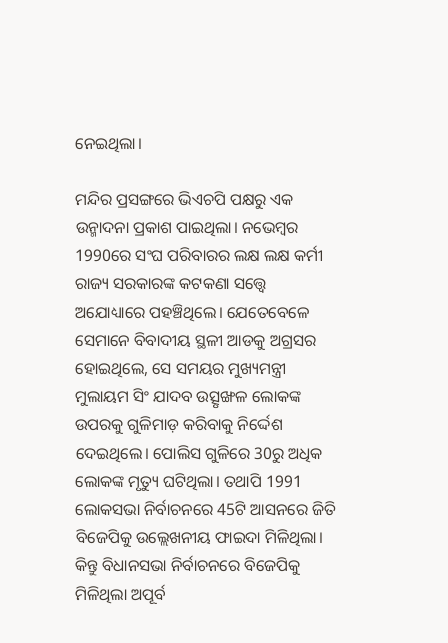ନେଇଥିଲା।

ମନ୍ଦିର ପ୍ରସଙ୍ଗରେ ଭିଏଚପି ପକ୍ଷରୁ ଏକ ଉନ୍ମାଦନା ପ୍ରକାଶ ପାଇଥିଲା। ନଭେମ୍ବର 1990ରେ ସଂଘ ପରିବାରର ଲକ୍ଷ ଲକ୍ଷ କର୍ମୀ ରାଜ୍ୟ ସରକାରଙ୍କ କଟକଣା ସତ୍ତ୍ବେ ଅଯୋଧ୍ୟାରେ ପହଞ୍ଚିଥିଲେ। ଯେତେବେଳେ ସେମାନେ ବିବାଦୀୟ ସ୍ଥଳୀ ଆଡକୁ ଅଗ୍ରସର ହୋଇଥିଲେ, ସେ ସମୟର ମୁଖ୍ୟମନ୍ତ୍ରୀ ମୁଲାୟମ ସିଂ ଯାଦବ ଉତ୍ସୃଙ୍ଖଳ ଲୋକଙ୍କ ଉପରକୁ ଗୁଳିମାଡ଼ କରିବାକୁ ନିର୍ଦ୍ଦେଶ ଦେଇଥିଲେ। ପୋଲିସ ଗୁଳିରେ 30ରୁ ଅଧିକ ଲୋକଙ୍କ ମୃତ୍ୟୁ ଘଟିଥିଲା। ତଥାପି 1991 ଲୋକସଭା ନିର୍ବାଚନରେ 45ଟି ଆସନରେ ଜିତି ବିଜେପିକୁ ଉଲ୍ଲେଖନୀୟ ଫାଇଦା ମିଳିଥିଲା। କିନ୍ତୁ ବିଧାନସଭା ନିର୍ବାଚନରେ ବିଜେପିକୁ ମିଳିଥିଲା ଅପୂର୍ବ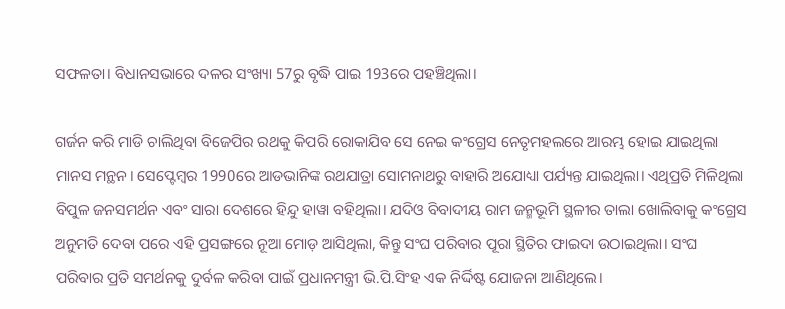ସଫଳତା। ବିଧାନସଭାରେ ଦଳର ସଂଖ୍ୟା 57ରୁ ବୃଦ୍ଧି ପାଇ 193ରେ ପହଞ୍ଚିଥିଲା।

ଗର୍ଜନ କରି ମାଡି ଚାଲିଥିବା ବିଜେପିର ରଥକୁ କିପରି ରୋକାଯିବ ସେ ନେଇ କଂଗ୍ରେସ ନେତୃମହଲରେ ଆରମ୍ଭ ହୋଇ ଯାଇଥିଲା ମାନସ ମନ୍ଥନ। ସେପ୍ଟେମ୍ବର 1990ରେ ଆଡଭାନିଙ୍କ ରଥଯାତ୍ରା ସୋମନାଥରୁ ବାହାରି ଅଯୋଧ୍ୟା ପର୍ଯ୍ୟନ୍ତ ଯାଇଥିଲା। ଏଥିପ୍ରତି ମିଳିଥିଲା ବିପୁଳ ଜନସମର୍ଥନ ଏବଂ ସାରା ଦେଶରେ ହିନ୍ଦୁ ହାୱା ବହିଥିଲା। ଯଦିଓ ବିବାଦୀୟ ରାମ ଜନ୍ମଭୂମି ସ୍ଥଳୀର ତାଲା ଖୋଲିବାକୁ କଂଗ୍ରେସ ଅନୁମତି ଦେବା ପରେ ଏହି ପ୍ରସଙ୍ଗରେ ନୂଆ ମୋଡ଼ ଆସିଥିଲା, କିନ୍ତୁ ସଂଘ ପରିବାର ପୂରା ସ୍ଥିତିର ଫାଇଦା ଉଠାଇଥିଲା। ସଂଘ ପରିବାର ପ୍ରତି ସମର୍ଥନକୁ ଦୁର୍ବଳ କରିବା ପାଇଁ ପ୍ରଧାନମନ୍ତ୍ରୀ ଭି.ପି.ସିଂହ ଏକ ନିର୍ଦ୍ଦିଷ୍ଟ ଯୋଜନା ଆଣିଥିଲେ।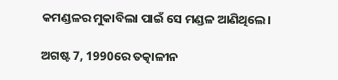କମଣ୍ଡଳର ମୁକାବିଲା ପାଇଁ ସେ ମଣ୍ଡଳ ଆଣିଥିଲେ।

ଅଗଷ୍ଟ 7, 1990ରେ ତତ୍କାଳୀନ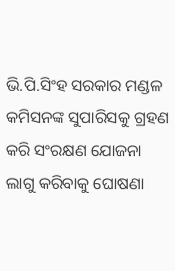ଭି.ପି.ସିଂହ ସରକାର ମଣ୍ଡଳ କମିସନଙ୍କ ସୁପାରିସକୁ ଗ୍ରହଣ କରି ସଂରକ୍ଷଣ ଯୋଜନା ଲାଗୁ କରିବାକୁ ଘୋଷଣା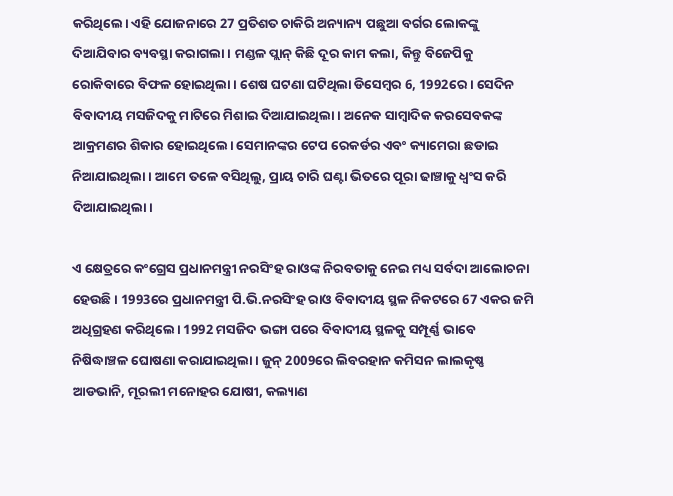କରିଥିଲେ। ଏହି ଯୋଜନାରେ 27 ପ୍ରତିଶତ ଚାକିରି ଅନ୍ୟାନ୍ୟ ପଛୁଆ ବର୍ଗର ଲୋକଙ୍କୁ ଦିଆଯିବାର ବ୍ୟବସ୍ଥା କରାଗଲା। ମଣ୍ଡଳ ପ୍ଲାନ୍ କିଛି ଦୂର କାମ କଲା, କିନ୍ତୁ ବିଜେପିକୁ ରୋକିବାରେ ବିଫଳ ହୋଇଥିଲା। ଶେଷ ଘଟଣା ଘଟିଥିଲା ଡିସେମ୍ବର 6, 1992ରେ। ସେଦିନ ବିବାଦୀୟ ମସଜିଦକୁ ମାଟିରେ ମିଶାଇ ଦିଆଯାଇଥିଲା। ଅନେକ ସାମ୍ବାଦିକ କରସେବକଙ୍କ ଆକ୍ରମଣର ଶିକାର ହୋଇଥିଲେ। ସେମାନଙ୍କର ଟେପ ରେକର୍ଡର ଏବଂ କ୍ୟାମେରା ଛଡାଇ ନିଆଯାଇଥିଲା। ଆମେ ତଳେ ବସିଥିଲୁ, ପ୍ରାୟ ଚାରି ଘଣ୍ଟା ଭିତରେ ପୂରା ଢାଞ୍ଚାକୁ ଧ୍ବଂସ କରି ଦିଆଯାଇଥିଲା।

ଏ କ୍ଷେତ୍ରରେ କଂଗ୍ରେସ ପ୍ରଧାନମନ୍ତ୍ରୀ ନରସିଂହ ରାଓଙ୍କ ନିରବତାକୁ ନେଇ ମଧ୍ୟ ସର୍ବଦା ଆଲୋଚନା ହେଉଛି। 1993ରେ ପ୍ରଧାନମନ୍ତ୍ରୀ ପି.ଭି.ନରସିଂହ ରାଓ ବିବାଦୀୟ ସ୍ଥଳ ନିକଟରେ 67 ଏକର ଜମି ଅଧିଗ୍ରହଣ କରିଥିଲେ। 1992 ମସଜିଦ ଭଙ୍ଗା ପରେ ବିବାଦୀୟ ସ୍ଥଳକୁ ସମ୍ପୂର୍ଣ୍ଣ ଭାବେ ନିଷିଦ୍ଧାଞ୍ଚଳ ଘୋଷଣା କରାଯାଇଥିଲା। ଜୁନ୍ 2009ରେ ଲିବରହାନ କମିସନ ଲାଲକୃଷ୍ଣ ଆଡଭାନି, ମୂରଲୀ ମନୋହର ଯୋଷୀ, କଲ୍ୟାଣ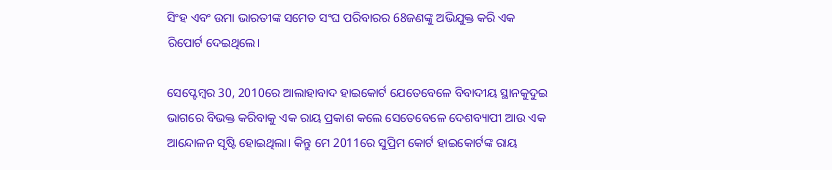ସିଂହ ଏବଂ ଉମା ଭାରତୀଙ୍କ ସମେତ ସଂଘ ପରିବାରର 68ଜଣଙ୍କୁ ଅଭିଯୁକ୍ତ କରି ଏକ ରିପୋର୍ଟ ଦେଇଥିଲେ।

ସେପ୍ଟେମ୍ବର 30, 2010ରେ ଆଲାହାବାଦ ହାଇକୋର୍ଟ ଯେତେବେଳେ ବିବାଦୀୟ ସ୍ଥାନକୁଦୁଇ ଭାଗରେ ବିଭକ୍ତ କରିବାକୁ ଏକ ରାୟ ପ୍ରକାଶ କଲେ ସେତେବେଳେ ଦେଶବ୍ୟାପୀ ଆଉ ଏକ ଆନ୍ଦୋଳନ ସୃଷ୍ଟି ହୋଇଥିଲା। କିନ୍ତୁ ମେ 2011ରେ ସୁପ୍ରିମ କୋର୍ଟ ହାଇକୋର୍ଟଙ୍କ ରାୟ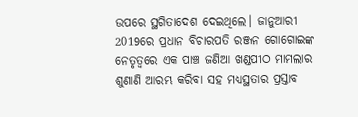ଉପରେ ସ୍ଥଗିତାଦେଶ ଦେଇଥିଲେ। ଜାନୁଆରୀ 2019ରେ ପ୍ରଧାନ ବିଚାରପତି ରଞ୍ଜନ ଗୋଗୋଇଙ୍କ ନେତୃତ୍ବରେ ଏକ ପାଞ୍ଚ ଜଣିଆ ଖଣ୍ଡପୀଠ ମାମଲାର ଶୁଣାଣି ଆରମ୍ଭ କରିବା ସହ ମଧ୍ୟସ୍ଥତାର ପ୍ରସ୍ତାବ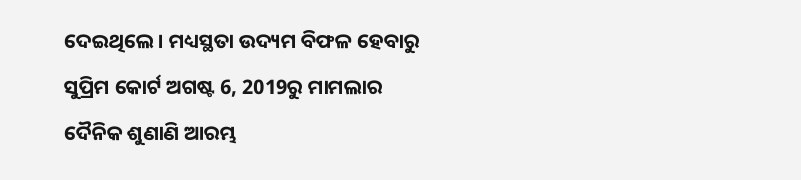ଦେଇଥିଲେ। ମଧ୍ୟସ୍ଥତା ଉଦ୍ୟମ ବିଫଳ ହେବାରୁ ସୁପ୍ରିମ କୋର୍ଟ ଅଗଷ୍ଟ 6, 2019ରୁ ମାମଲାର ଦୈନିକ ଶୁଣାଣି ଆରମ୍ଭ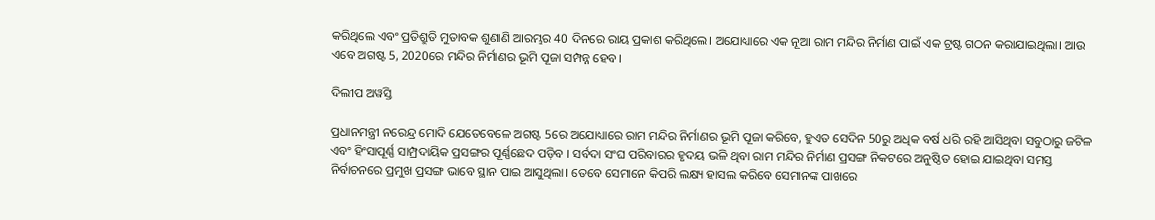କରିଥିଲେ ଏବଂ ପ୍ରତିଶ୍ରୁତି ମୁତାବକ ଶୁଣାଣି ଆରମ୍ଭର 40 ଦିନରେ ରାୟ ପ୍ରକାଶ କରିଥିଲେ। ଅଯୋଧ୍ୟାରେ ଏକ ନୂଆ ରାମ ମନ୍ଦିର ନିର୍ମାଣ ପାଇଁ ଏକ ଟ୍ରଷ୍ଟ ଗଠନ କରାଯାଇଥିଲା। ଆଉ ଏବେ ଅଗଷ୍ଟ 5, 2020ରେ ମନ୍ଦିର ନିର୍ମାଣର ଭୂମି ପୂଜା ସମ୍ପନ୍ନ ହେବ।

ଦିଲୀପ ଅୱସ୍ତି

ପ୍ରଧାନମନ୍ତ୍ରୀ ନରେନ୍ଦ୍ର ମୋଦି ଯେତେବେଳେ ଅଗଷ୍ଟ 5ରେ ଅଯୋଧ୍ୟାରେ ରାମ ମନ୍ଦିର ନିର୍ମାଣର ଭୂମି ପୂଜା କରିବେ, ହୁଏତ ସେଦିନ 50ରୁ ଅଧିକ ବର୍ଷ ଧରି ରହି ଆସିଥିବା ସବୁଠାରୁ ଜଟିଳ ଏବଂ ହିଂସାପୂର୍ଣ୍ଣ ସାମ୍ପ୍ରଦାୟିକ ପ୍ରସଙ୍ଗର ପୂର୍ଣ୍ଣଛେଦ ପଡ଼ିବ । ସର୍ବଦା ସଂଘ ପରିବାରର ହୃଦୟ ଭଳି ଥିବା ରାମ ମନ୍ଦିର ନିର୍ମାଣ ପ୍ରସଙ୍ଗ ନିକଟରେ ଅନୁଷ୍ଠିତ ହୋଇ ଯାଇଥିବା ସମସ୍ତ ନିର୍ବାଚନରେ ପ୍ରମୁଖ ପ୍ରସଙ୍ଗ ଭାବେ ସ୍ଥାନ ପାଇ ଆସୁଥିଲା। ତେବେ ସେମାନେ କିପରି ଲକ୍ଷ୍ୟ ହାସଲ କରିବେ ସେମାନଙ୍କ ପାଖରେ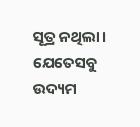ସୂତ୍ର ନଥିଲା। ଯେତେସବୁ ଉଦ୍ୟମ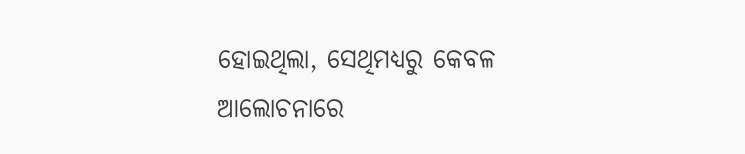ହୋଇଥିଲା, ସେଥିମଧ୍ୟରୁ କେବଳ ଆଲୋଚନାରେ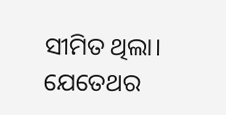ସୀମିତ ଥିଲା। ଯେତେଥର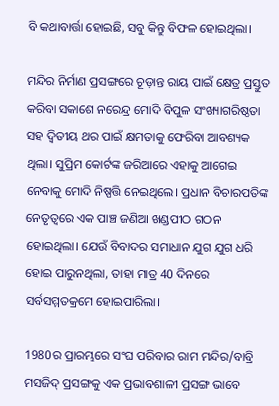ବି କଥାବାର୍ତ୍ତା ହୋଇଛି, ସବୁ କିନ୍ତୁ ବିଫଳ ହୋଇଥିଲା।

ମନ୍ଦିର ନିର୍ମାଣ ପ୍ରସଙ୍ଗରେ ଚୂଡ଼ାନ୍ତ ରାୟ ପାଇଁ କ୍ଷେତ୍ର ପ୍ରସ୍ତୁତ କରିବା ସକାଶେ ନରେନ୍ଦ୍ର ମୋଦି ବିପୁଳ ସଂଖ୍ୟାଗରିଷ୍ଠତା ସହ ଦ୍ବିତୀୟ ଥର ପାଇଁ କ୍ଷମତାକୁ ଫେରିବା ଆବଶ୍ୟକ ଥିଲା। ସୁପ୍ରିମ କୋର୍ଟଙ୍କ ଜରିଆରେ ଏହାକୁ ଆଗେଇ ନେବାକୁ ମୋଦି ନିଷ୍ପତ୍ତି ନେଇଥିଲେ। ପ୍ରଧାନ ବିଚାରପତିଙ୍କ ନେତୃତ୍ବରେ ଏକ ପାଞ୍ଚ ଜଣିଆ ଖଣ୍ଡପୀଠ ଗଠନ ହୋଇଥିଲା। ଯେଉଁ ବିବାଦର ସମାଧାନ ଯୁଗ ଯୁଗ ଧରି ହୋଇ ପାରୁନଥିଲା, ତାହା ମାତ୍ର 40 ଦିନରେ ସର୍ବସମ୍ମତକ୍ରମେ ହୋଇପାରିଲା।

1980ର ପ୍ରାରମ୍ଭରେ ସଂଘ ପରିବାର ରାମ ମନ୍ଦିର/ବାବ୍ରି ମସଜିଦ୍ ପ୍ରସଙ୍ଗକୁ ଏକ ପ୍ରଭାବଶାଳୀ ପ୍ରସଙ୍ଗ ଭାବେ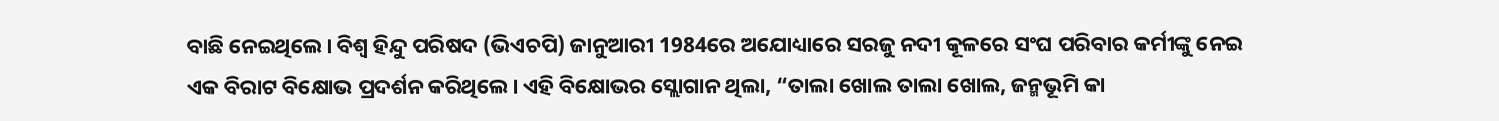ବାଛି ନେଇଥିଲେ। ବିଶ୍ବ ହିନ୍ଦୁ ପରିଷଦ (ଭିଏଚପି) ଜାନୁଆରୀ 1984ରେ ଅଯୋଧ୍ୟାରେ ସରଜୁ ନଦୀ କୂଳରେ ସଂଘ ପରିବାର କର୍ମୀଙ୍କୁ ନେଇ ଏକ ବିରାଟ ବିକ୍ଷୋଭ ପ୍ରଦର୍ଶନ କରିଥିଲେ। ଏହି ବିକ୍ଷୋଭର ସ୍ଲୋଗାନ ଥିଲା, “ତାଲା ଖୋଲ ତାଲା ଖୋଲ, ଜନ୍ମଭୂମି କା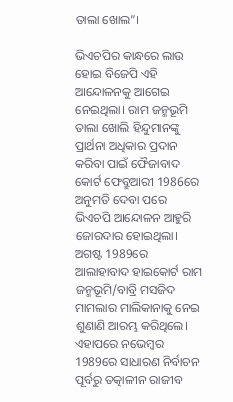ତାଲା ଖୋଲ”।

ଭିଏଚପିର କାନ୍ଧରେ ଲାଉ ହୋଇ ବିଜେପି ଏହି ଆନ୍ଦୋଳନକୁ ଆଗେଇ ନେଇଥିଲା। ରାମ ଜନ୍ମଭୂମି ତାଲା ଖୋଲି ହିନ୍ଦୁମାନଙ୍କୁ ପ୍ରାର୍ଥନା ଅଧିକାର ପ୍ରଦାନ କରିବା ପାଇଁ ଫୈଜାବାଦ କୋର୍ଟ ଫେବ୍ରୁଆରୀ 1986ରେ ଅନୁମତି ଦେବା ପରେ ଭିଏଚପି ଆନ୍ଦୋଳନ ଆହୁରି ଜୋରଦାର ହୋଇଥିଲା। ଅଗଷ୍ଟ 1989ରେ ଆଲାହାବାଦ ହାଇକୋର୍ଟ ରାମ ଜନ୍ମଭୂମି/ବାବ୍ରି ମସଜିଦ ମାମଲାର ମାଲିକାନାକୁ ନେଇ ଶୁଣାଣି ଆରମ୍ଭ କରିଥିଲେ। ଏହାପରେ ନଭେମ୍ବର 1989ରେ ସାଧାରଣ ନିର୍ବାଚନ ପୂର୍ବରୁ ତତ୍କାଳୀନ ରାଜୀବ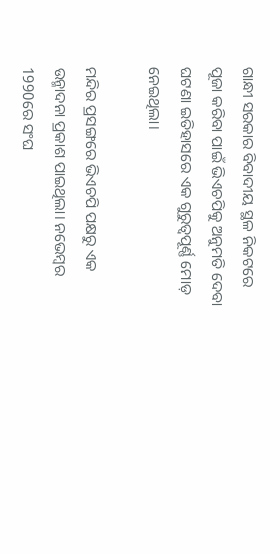ଗାନ୍ଧୀ ସରକାର ବିବାଦୀୟ ସ୍ଥଳ ନିକଟରେ ପୂଜା କରିବା ପାଇଁ ଭିଏଚପିକୁ ଅନୁମତି ଦେବା ଘଟଣା ଇତିହାସରେ ଏକ ଗୁରୁତ୍ବପୂର୍ଣ୍ଣ ମୋଡ଼ ନେଇଥିଲା।

ମନ୍ଦିର ପ୍ରସଙ୍ଗରେ ଭିଏଚପି ପକ୍ଷରୁ ଏକ ଉନ୍ମାଦନା ପ୍ରକାଶ ପାଇଥିଲା। ନଭେମ୍ବର 1990ରେ ସଂଘ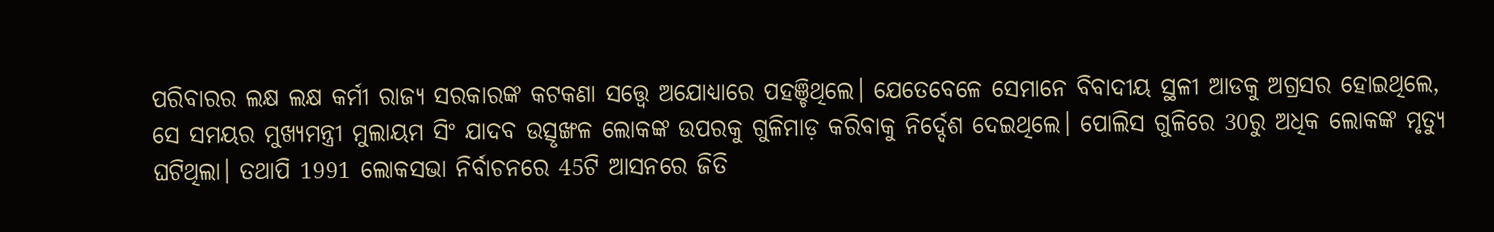ପରିବାରର ଲକ୍ଷ ଲକ୍ଷ କର୍ମୀ ରାଜ୍ୟ ସରକାରଙ୍କ କଟକଣା ସତ୍ତ୍ବେ ଅଯୋଧ୍ୟାରେ ପହଞ୍ଚିଥିଲେ। ଯେତେବେଳେ ସେମାନେ ବିବାଦୀୟ ସ୍ଥଳୀ ଆଡକୁ ଅଗ୍ରସର ହୋଇଥିଲେ, ସେ ସମୟର ମୁଖ୍ୟମନ୍ତ୍ରୀ ମୁଲାୟମ ସିଂ ଯାଦବ ଉତ୍ସୃଙ୍ଖଳ ଲୋକଙ୍କ ଉପରକୁ ଗୁଳିମାଡ଼ କରିବାକୁ ନିର୍ଦ୍ଦେଶ ଦେଇଥିଲେ। ପୋଲିସ ଗୁଳିରେ 30ରୁ ଅଧିକ ଲୋକଙ୍କ ମୃତ୍ୟୁ ଘଟିଥିଲା। ତଥାପି 1991 ଲୋକସଭା ନିର୍ବାଚନରେ 45ଟି ଆସନରେ ଜିତି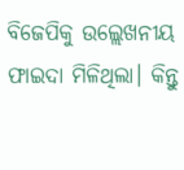ବିଜେପିକୁ ଉଲ୍ଲେଖନୀୟ ଫାଇଦା ମିଳିଥିଲା। କିନ୍ତୁ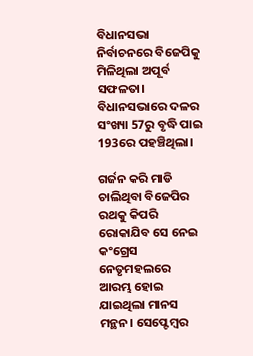ବିଧାନସଭା ନିର୍ବାଚନରେ ବିଜେପିକୁ ମିଳିଥିଲା ଅପୂର୍ବ ସଫଳତା। ବିଧାନସଭାରେ ଦଳର ସଂଖ୍ୟା 57ରୁ ବୃଦ୍ଧି ପାଇ 193ରେ ପହଞ୍ଚିଥିଲା।

ଗର୍ଜନ କରି ମାଡି ଚାଲିଥିବା ବିଜେପିର ରଥକୁ କିପରି ରୋକାଯିବ ସେ ନେଇ କଂଗ୍ରେସ ନେତୃମହଲରେ ଆରମ୍ଭ ହୋଇ ଯାଇଥିଲା ମାନସ ମନ୍ଥନ। ସେପ୍ଟେମ୍ବର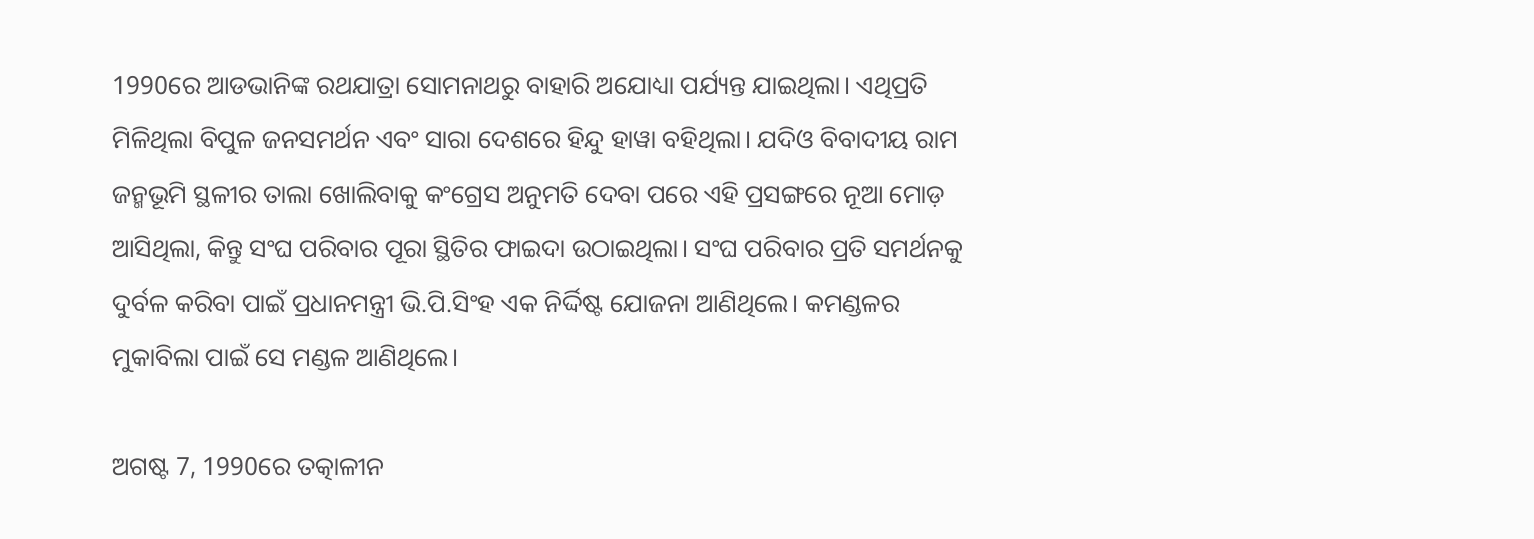1990ରେ ଆଡଭାନିଙ୍କ ରଥଯାତ୍ରା ସୋମନାଥରୁ ବାହାରି ଅଯୋଧ୍ୟା ପର୍ଯ୍ୟନ୍ତ ଯାଇଥିଲା। ଏଥିପ୍ରତି ମିଳିଥିଲା ବିପୁଳ ଜନସମର୍ଥନ ଏବଂ ସାରା ଦେଶରେ ହିନ୍ଦୁ ହାୱା ବହିଥିଲା। ଯଦିଓ ବିବାଦୀୟ ରାମ ଜନ୍ମଭୂମି ସ୍ଥଳୀର ତାଲା ଖୋଲିବାକୁ କଂଗ୍ରେସ ଅନୁମତି ଦେବା ପରେ ଏହି ପ୍ରସଙ୍ଗରେ ନୂଆ ମୋଡ଼ ଆସିଥିଲା, କିନ୍ତୁ ସଂଘ ପରିବାର ପୂରା ସ୍ଥିତିର ଫାଇଦା ଉଠାଇଥିଲା। ସଂଘ ପରିବାର ପ୍ରତି ସମର୍ଥନକୁ ଦୁର୍ବଳ କରିବା ପାଇଁ ପ୍ରଧାନମନ୍ତ୍ରୀ ଭି.ପି.ସିଂହ ଏକ ନିର୍ଦ୍ଦିଷ୍ଟ ଯୋଜନା ଆଣିଥିଲେ। କମଣ୍ଡଳର ମୁକାବିଲା ପାଇଁ ସେ ମଣ୍ଡଳ ଆଣିଥିଲେ।

ଅଗଷ୍ଟ 7, 1990ରେ ତତ୍କାଳୀନ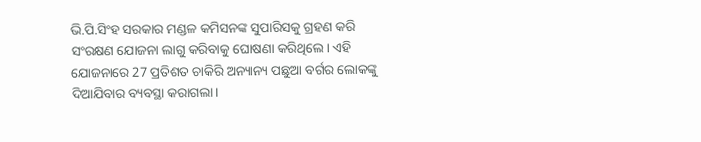ଭି.ପି.ସିଂହ ସରକାର ମଣ୍ଡଳ କମିସନଙ୍କ ସୁପାରିସକୁ ଗ୍ରହଣ କରି ସଂରକ୍ଷଣ ଯୋଜନା ଲାଗୁ କରିବାକୁ ଘୋଷଣା କରିଥିଲେ। ଏହି ଯୋଜନାରେ 27 ପ୍ରତିଶତ ଚାକିରି ଅନ୍ୟାନ୍ୟ ପଛୁଆ ବର୍ଗର ଲୋକଙ୍କୁ ଦିଆଯିବାର ବ୍ୟବସ୍ଥା କରାଗଲା।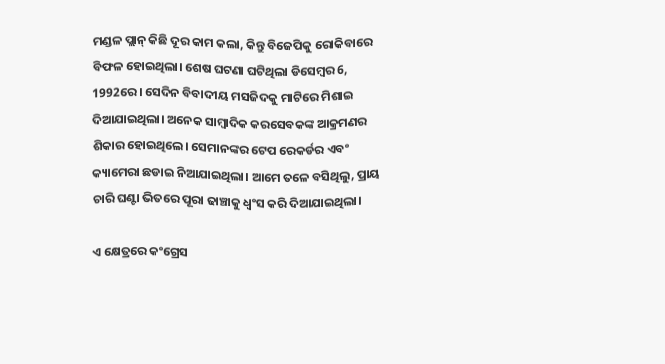ମଣ୍ଡଳ ପ୍ଲାନ୍ କିଛି ଦୂର କାମ କଲା, କିନ୍ତୁ ବିଜେପିକୁ ରୋକିବାରେ ବିଫଳ ହୋଇଥିଲା। ଶେଷ ଘଟଣା ଘଟିଥିଲା ଡିସେମ୍ବର 6, 1992ରେ। ସେଦିନ ବିବାଦୀୟ ମସଜିଦକୁ ମାଟିରେ ମିଶାଇ ଦିଆଯାଇଥିଲା। ଅନେକ ସାମ୍ବାଦିକ କରସେବକଙ୍କ ଆକ୍ରମଣର ଶିକାର ହୋଇଥିଲେ। ସେମାନଙ୍କର ଟେପ ରେକର୍ଡର ଏବଂ କ୍ୟାମେରା ଛଡାଇ ନିଆଯାଇଥିଲା। ଆମେ ତଳେ ବସିଥିଲୁ, ପ୍ରାୟ ଚାରି ଘଣ୍ଟା ଭିତରେ ପୂରା ଢାଞ୍ଚାକୁ ଧ୍ବଂସ କରି ଦିଆଯାଇଥିଲା।

ଏ କ୍ଷେତ୍ରରେ କଂଗ୍ରେସ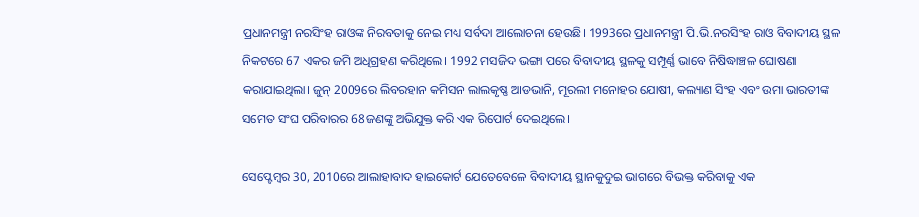ପ୍ରଧାନମନ୍ତ୍ରୀ ନରସିଂହ ରାଓଙ୍କ ନିରବତାକୁ ନେଇ ମଧ୍ୟ ସର୍ବଦା ଆଲୋଚନା ହେଉଛି। 1993ରେ ପ୍ରଧାନମନ୍ତ୍ରୀ ପି.ଭି.ନରସିଂହ ରାଓ ବିବାଦୀୟ ସ୍ଥଳ ନିକଟରେ 67 ଏକର ଜମି ଅଧିଗ୍ରହଣ କରିଥିଲେ। 1992 ମସଜିଦ ଭଙ୍ଗା ପରେ ବିବାଦୀୟ ସ୍ଥଳକୁ ସମ୍ପୂର୍ଣ୍ଣ ଭାବେ ନିଷିଦ୍ଧାଞ୍ଚଳ ଘୋଷଣା କରାଯାଇଥିଲା। ଜୁନ୍ 2009ରେ ଲିବରହାନ କମିସନ ଲାଲକୃଷ୍ଣ ଆଡଭାନି, ମୂରଲୀ ମନୋହର ଯୋଷୀ, କଲ୍ୟାଣ ସିଂହ ଏବଂ ଉମା ଭାରତୀଙ୍କ ସମେତ ସଂଘ ପରିବାରର 68ଜଣଙ୍କୁ ଅଭିଯୁକ୍ତ କରି ଏକ ରିପୋର୍ଟ ଦେଇଥିଲେ।

ସେପ୍ଟେମ୍ବର 30, 2010ରେ ଆଲାହାବାଦ ହାଇକୋର୍ଟ ଯେତେବେଳେ ବିବାଦୀୟ ସ୍ଥାନକୁଦୁଇ ଭାଗରେ ବିଭକ୍ତ କରିବାକୁ ଏକ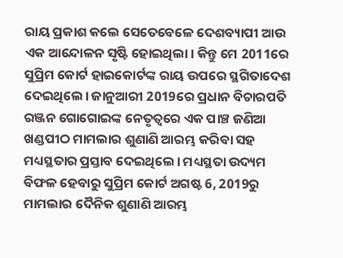ରାୟ ପ୍ରକାଶ କଲେ ସେତେବେଳେ ଦେଶବ୍ୟାପୀ ଆଉ ଏକ ଆନ୍ଦୋଳନ ସୃଷ୍ଟି ହୋଇଥିଲା। କିନ୍ତୁ ମେ 2011ରେ ସୁପ୍ରିମ କୋର୍ଟ ହାଇକୋର୍ଟଙ୍କ ରାୟ ଉପରେ ସ୍ଥଗିତାଦେଶ ଦେଇଥିଲେ। ଜାନୁଆରୀ 2019ରେ ପ୍ରଧାନ ବିଚାରପତି ରଞ୍ଜନ ଗୋଗୋଇଙ୍କ ନେତୃତ୍ବରେ ଏକ ପାଞ୍ଚ ଜଣିଆ ଖଣ୍ଡପୀଠ ମାମଲାର ଶୁଣାଣି ଆରମ୍ଭ କରିବା ସହ ମଧ୍ୟସ୍ଥତାର ପ୍ରସ୍ତାବ ଦେଇଥିଲେ। ମଧ୍ୟସ୍ଥତା ଉଦ୍ୟମ ବିଫଳ ହେବାରୁ ସୁପ୍ରିମ କୋର୍ଟ ଅଗଷ୍ଟ 6, 2019ରୁ ମାମଲାର ଦୈନିକ ଶୁଣାଣି ଆରମ୍ଭ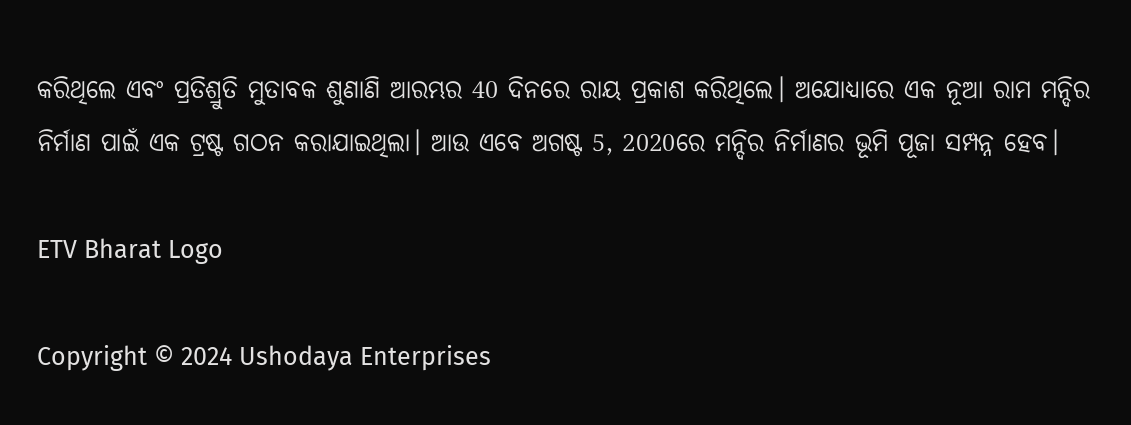କରିଥିଲେ ଏବଂ ପ୍ରତିଶ୍ରୁତି ମୁତାବକ ଶୁଣାଣି ଆରମ୍ଭର 40 ଦିନରେ ରାୟ ପ୍ରକାଶ କରିଥିଲେ। ଅଯୋଧ୍ୟାରେ ଏକ ନୂଆ ରାମ ମନ୍ଦିର ନିର୍ମାଣ ପାଇଁ ଏକ ଟ୍ରଷ୍ଟ ଗଠନ କରାଯାଇଥିଲା। ଆଉ ଏବେ ଅଗଷ୍ଟ 5, 2020ରେ ମନ୍ଦିର ନିର୍ମାଣର ଭୂମି ପୂଜା ସମ୍ପନ୍ନ ହେବ।

ETV Bharat Logo

Copyright © 2024 Ushodaya Enterprises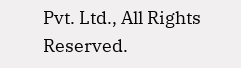Pvt. Ltd., All Rights Reserved.